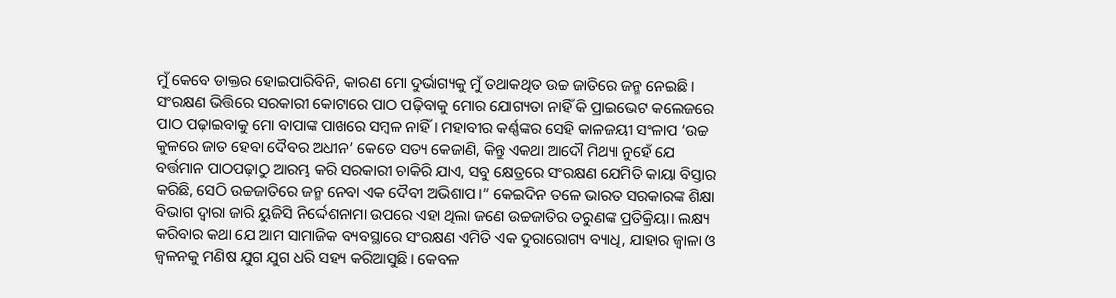ମୁଁ କେବେ ଡାକ୍ତର ହୋଇପାରିବିନି, କାରଣ ମୋ ଦୁର୍ଭାଗ୍ୟକୁ ମୁଁ ତଥାକଥିତ ଉଚ୍ଚ ଜାତିରେ ଜନ୍ମ ନେଇଛି। ସଂରକ୍ଷଣ ଭିତ୍ତିରେ ସରକାରୀ କୋଟାରେ ପାଠ ପଢ଼ିବାକୁ ମୋର ଯୋଗ୍ୟତା ନାହିଁ କି ପ୍ରାଇଭେଟ କଲେଜରେ ପାଠ ପଢ଼ାଇବାକୁ ମୋ ବାପାଙ୍କ ପାଖରେ ସମ୍ବଳ ନାହିଁ। ମହାବୀର କର୍ଣ୍ଣଙ୍କର ସେହି କାଳଜୟୀ ସଂଳାପ ‘ଉଚ୍ଚ କୁଳରେ ଜାତ ହେବା ଦୈବର ଅଧୀନ’ କେତେ ସତ୍ୟ କେଜାଣି, କିନ୍ତୁ ଏକଥା ଆଦୌ ମିଥ୍ୟା ନୁହେଁ ଯେ ବର୍ତ୍ତମାନ ପାଠପଢ଼ାଠୁ ଆରମ୍ଭ କରି ସରକାରୀ ଚାକିରି ଯାଏ, ସବୁ କ୍ଷେତ୍ରରେ ସଂରକ୍ଷଣ ଯେମିତି କାୟା ବିସ୍ତାର କରିଛି, ସେଠି ଉଚ୍ଚଜାତିରେ ଜନ୍ମ ନେବା ଏକ ଦୈବୀ ଅଭିଶାପ।“ କେଇଦିନ ତଳେ ଭାରତ ସରକାରଙ୍କ ଶିକ୍ଷା ବିଭାଗ ଦ୍ୱାରା ଜାରି ୟୁଜିସି ନିର୍ଦ୍ଦେଶନାମା ଉପରେ ଏହା ଥିଲା ଜଣେ ଉଚ୍ଚଜାତିର ତରୁଣଙ୍କ ପ୍ରତିକ୍ରିୟା। ଲକ୍ଷ୍ୟ କରିବାର କଥା ଯେ ଆମ ସାମାଜିକ ବ୍ୟବସ୍ଥାରେ ସଂରକ୍ଷଣ ଏମିତି ଏକ ଦୁରାରୋଗ୍ୟ ବ୍ୟାଧି, ଯାହାର ଜ୍ୱାଳା ଓ ଜ୍ୱଳନକୁ ମଣିଷ ଯୁଗ ଯୁଗ ଧରି ସହ୍ୟ କରିଆସୁଛି। କେବଳ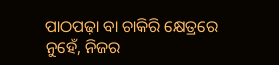ପାଠପଢ଼ା ବା ଚାକିରି କ୍ଷେତ୍ରରେ ନୁହେଁ, ନିଜର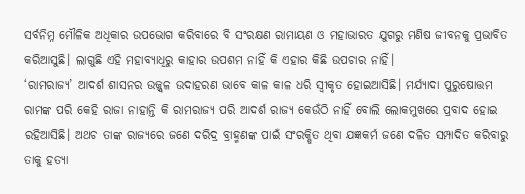ସର୍ବନିମ୍ନ ମୌଳିକ ଅଧିକାର ଉପଭୋଗ କରିବାରେ ବି ସଂରକ୍ଷଣ ରାମାୟଣ ଓ ମହାଭାରତ ଯୁଗରୁ ମଣିଷ ଜୀବନକୁ ପ୍ରଭାବିତ କରିଆସୁଛି। ଲାଗୁଛି ଏହି ମହାବ୍ୟାଧିରୁ କାହାର ଉପଶମ ନାହିଁ କି ଏହାର କିଛି ଉପଚାର ନାହିଁ।
‘ରାମରାଜ୍ୟ’ ଆଦର୍ଶ ଶାସନର ଉଜ୍ଜ୍ୱଳ ଉଦାହରଣ ଭାବେ କାଳ କାଳ ଧରି ସ୍ବୀକୃତ ହୋଇଆସିଛି। ମର୍ଯ୍ୟାଦା ପୁରୁଷୋତ୍ତମ ରାମଙ୍କ ପରି କେହି ରାଜା ନାହାନ୍ତି କି ରାମରାଜ୍ୟ ପରି ଆଦର୍ଶ ରାଜ୍ୟ କେଉଁଠି ନାହିଁ ବୋଲି ଲୋକମୁଖରେ ପ୍ରବାଦ ହୋଇ ରହିଆସିଛି। ଅଥଚ ତାଙ୍କ ରାଜ୍ୟରେ ଜଣେ ଦରିଦ୍ର ବ୍ରାହ୍ମଣଙ୍କ ପାଇଁ ସଂରକ୍ଷିତ ଥିବା ଯଜ୍ଞକର୍ମ ଜଣେ ଦଳିତ ସମ୍ପାଦିତ କରିବାରୁ ତାକୁ ହତ୍ୟା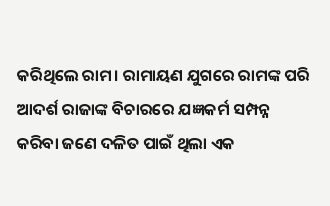କରିଥିଲେ ରାମ। ରାମାୟଣ ଯୁଗରେ ରାମଙ୍କ ପରି ଆଦର୍ଶ ରାଜାଙ୍କ ବିଚାରରେ ଯଜ୍ଞକର୍ମ ସମ୍ପନ୍ନ କରିବା ଜଣେ ଦଳିତ ପାଇଁ ଥିଲା ଏକ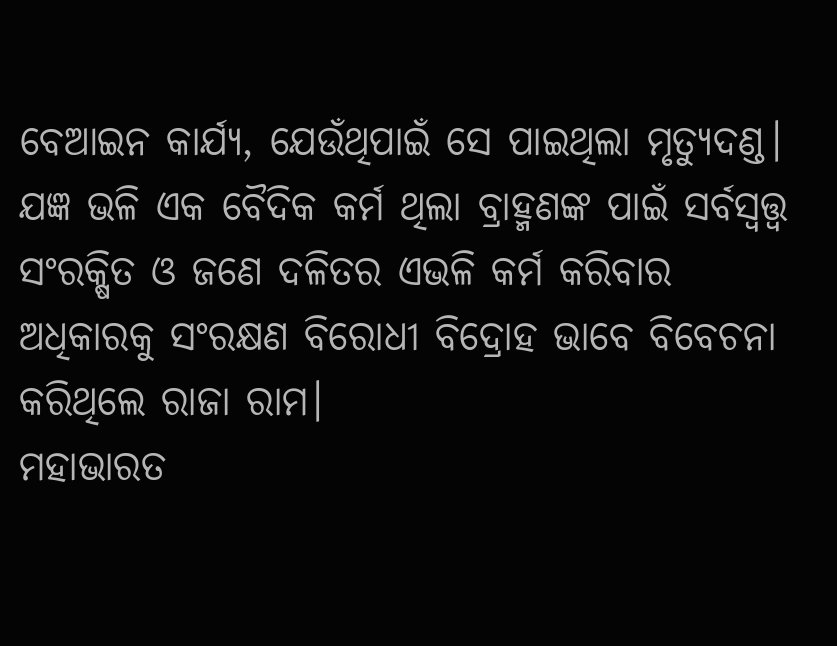ବେଆଇନ କାର୍ଯ୍ୟ, ଯେଉଁଥିପାଇଁ ସେ ପାଇଥିଲା ମୃତ୍ୟୁଦଣ୍ଡ। ଯଜ୍ଞ ଭଳି ଏକ ବୈଦିକ କର୍ମ ଥିଲା ବ୍ରାହ୍ମଣଙ୍କ ପାଇଁ ସର୍ବସ୍ବତ୍ତ୍ୱ ସଂରକ୍ଷିତ ଓ ଜଣେ ଦଳିତର ଏଭଳି କର୍ମ କରିବାର ଅଧିକାରକୁ ସଂରକ୍ଷଣ ବିରୋଧୀ ବିଦ୍ରୋହ ଭାବେ ବିବେଚନା କରିଥିଲେ ରାଜା ରାମ।
ମହାଭାରତ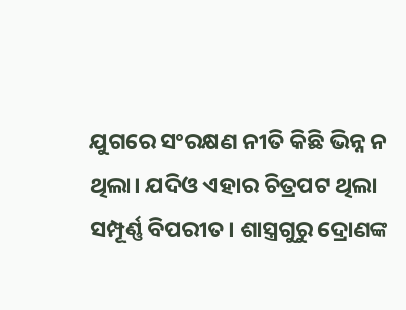ଯୁଗରେ ସଂରକ୍ଷଣ ନୀତି କିଛି ଭିନ୍ନ ନ ଥିଲା। ଯଦିଓ ଏହାର ଚିତ୍ରପଟ ଥିଲା ସମ୍ପୂର୍ଣ୍ଣ ବିପରୀତ। ଶାସ୍ତ୍ରଗୁରୁ ଦ୍ରୋଣଙ୍କ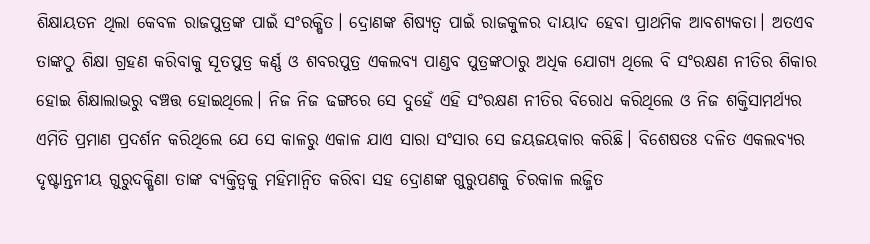ଶିକ୍ଷାୟତନ ଥିଲା କେବଳ ରାଜପୁତ୍ରଙ୍କ ପାଇଁ ସଂରକ୍ଷିତ। ଦ୍ରୋଣଙ୍କ ଶିଷ୍ୟତ୍ୱ ପାଇଁ ରାଜକୁଳର ଦାୟାଦ ହେବା ପ୍ରାଥମିକ ଆବଶ୍ୟକତା। ଅତଏବ ତାଙ୍କଠୁ ଶିକ୍ଷା ଗ୍ରହଣ କରିବାକୁ ସୂତପୁତ୍ର କର୍ଣ୍ଣ ଓ ଶବରପୁତ୍ର ଏକଲବ୍ୟ ପାଣ୍ଡବ ପୁତ୍ରଙ୍କଠାରୁ ଅଧିକ ଯୋଗ୍ୟ ଥିଲେ ବି ସଂରକ୍ଷଣ ନୀତିର ଶିକାର ହୋଇ ଶିକ୍ଷାଲାଭରୁ ବଞ୍ଚତ୍ତ ହୋଇଥିଲେ। ନିଜ ନିଜ ଢଙ୍ଗରେ ସେ ଦୁହେଁ ଏହି ସଂରକ୍ଷଣ ନୀତିର ବିରୋଧ କରିଥିଲେ ଓ ନିଜ ଶକ୍ତିସାମର୍ଥ୍ୟର ଏମିତି ପ୍ରମାଣ ପ୍ରଦର୍ଶନ କରିଥିଲେ ଯେ ସେ କାଳରୁ ଏକାଳ ଯାଏ ସାରା ସଂସାର ସେ ଜୟଜୟକାର କରିଛି। ବିଶେଷତଃ ଦଳିତ ଏକଲବ୍ୟର ଦୃଷ୍ଟାନ୍ତନୀୟ ଗୁରୁଦକ୍ଷିଣା ତାଙ୍କ ବ୍ୟକ୍ତିତ୍ୱକୁ ମହିମାନ୍ବିତ କରିବା ସହ ଦ୍ରୋଣଙ୍କ ଗୁରୁପଣକୁ ଚିରକାଳ ଲଜ୍ଜିତ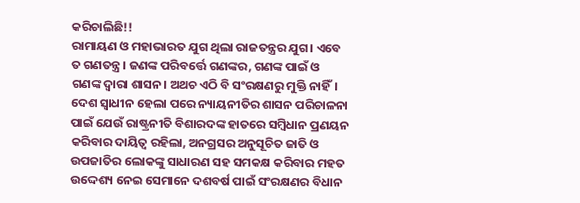କରିଚାଲିଛି!!
ରାମାୟଣ ଓ ମହାଭାରତ ଯୁଗ ଥିଲା ରାଜତନ୍ତ୍ରର ଯୁଗ। ଏବେ ତ ଗଣତନ୍ତ୍ର। ଜଣଙ୍କ ପରିବର୍ତ୍ତେ ଗଣଙ୍କର, ଗଣଙ୍କ ପାଇଁ ଓ ଗଣଙ୍କ ଦ୍ୱାରା ଶାସନ। ଅଥଚ ଏଠି ବି ସଂରକ୍ଷଣରୁ ମୁକ୍ତି ନାହିଁ। ଦେଶ ସ୍ବାଧୀନ ହେଲା ପରେ ନ୍ୟାୟନୀତିର ଶାସନ ପରିଚାଳନା ପାଇଁ ଯେଉଁ ରାଷ୍ଟ୍ରନୀତି ବିଶାରଦଙ୍କ ହାତରେ ସମ୍ବିଧାନ ପ୍ରଣୟନ କରିବାର ଦାୟିତ୍ୱ ରହିଲା, ଅନଗ୍ରସର ଅନୁସୂଚିତ ଜାତି ଓ ଉପଜାତିର ଲୋକଙ୍କୁ ସାଧାରଣ ସହ ସମକକ୍ଷ କରିବାର ମହତ ଉଦ୍ଦେଶ୍ୟ ନେଇ ସେମାନେ ଦଶବର୍ଷ ପାଇଁ ସଂରକ୍ଷଣର ବିଧାନ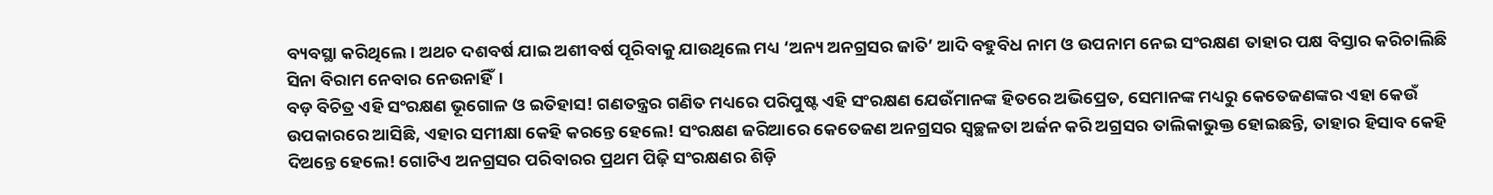ବ୍ୟବସ୍ଥା କରିଥିଲେ। ଅଥଚ ଦଶବର୍ଷ ଯାଇ ଅଶୀବର୍ଷ ପୂରିବାକୁ ଯାଉଥିଲେ ମଧ୍ୟ ‘ଅନ୍ୟ ଅନଗ୍ରସର ଜାତି’ ଆଦି ବହୁବିଧ ନାମ ଓ ଉପନାମ ନେଇ ସଂରକ୍ଷଣ ତାହାର ପକ୍ଷ ବିସ୍ତାର କରିଚାଲିଛି ସିନା ବିରାମ ନେବାର ନେଉନାହିଁ।
ବଡ଼ ବିଚିତ୍ର ଏହି ସଂରକ୍ଷଣ ଭୂଗୋଳ ଓ ଇତିହାସ! ଗଣତନ୍ତ୍ରର ଗଣିତ ମଧ୍ୟରେ ପରିପୁଷ୍ଟ ଏହି ସଂରକ୍ଷଣ ଯେଉଁମାନଙ୍କ ହିତରେ ଅଭିପ୍ରେତ, ସେମାନଙ୍କ ମଧ୍ୟରୁ କେତେଜଣଙ୍କର ଏହା କେଉଁ ଉପକାରରେ ଆସିଛି, ଏହାର ସମୀକ୍ଷା କେହି କରନ୍ତେ ହେଲେ! ସଂରକ୍ଷଣ ଜରିଆରେ କେତେଜଣ ଅନଗ୍ରସର ସ୍ବଚ୍ଛଳତା ଅର୍ଜନ କରି ଅଗ୍ରସର ତାଲିକାଭୁକ୍ତ ହୋଇଛନ୍ତି, ତାହାର ହିସାବ କେହି ଦିଅନ୍ତେ ହେଲେ! ଗୋଟିଏ ଅନଗ୍ରସର ପରିବାରର ପ୍ରଥମ ପିଢ଼ି ସଂରକ୍ଷଣର ଶିଡ଼ି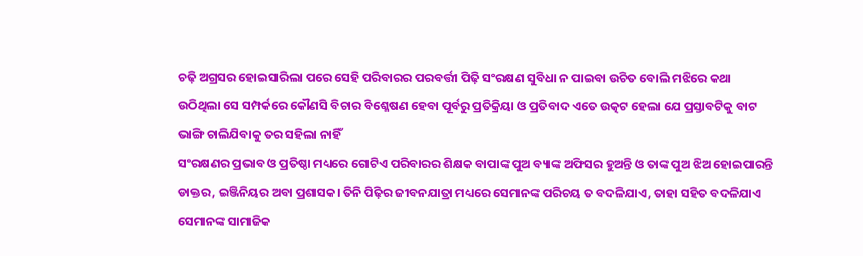ଚଢ଼ି ଅଗ୍ରସର ହୋଇସାରିଲା ପରେ ସେହି ପରିବାରର ପରବର୍ତ୍ତୀ ପିଢ଼ି ସଂରକ୍ଷଣ ସୁବିଧା ନ ପାଇବା ଉଚିତ ବୋଲି ମଝିରେ କଥା ଉଠିଥିଲା ସେ ସମ୍ପର୍କରେ କୌଣସି ବିଚାର ବିଶ୍ଳେଷଣ ହେବା ପୂର୍ବରୁ ପ୍ରତିକ୍ରିୟା ଓ ପ୍ରତିବାଦ ଏତେ ଉତ୍କଟ ହେଲା ଯେ ପ୍ରସ୍ତାବଟିକୁ ବାଟ ଭାଙ୍ଗି ଚାଲିଯିବାକୁ ତର ସହିଲା ନାହିଁ
ସଂରକ୍ଷଣର ପ୍ରଭାବ ଓ ପ୍ରତିଷ୍ଠା ମଧ୍ୟରେ ଗୋଟିଏ ପରିବାରର ଶିକ୍ଷକ ବାପାଙ୍କ ପୁଅ ବ୍ୟାଙ୍କ ଅଫିସର ହୁଅନ୍ତି ଓ ତାଙ୍କ ପୁଅ ଝିଅ ହୋଇପାରନ୍ତି ଡାକ୍ତର, ଇଞ୍ଜିନିୟର ଅବା ପ୍ରଶାସକ। ତିନି ପିଢ଼ିର ଜୀବନଯାତ୍ରା ମଧ୍ୟରେ ସେମାନଙ୍କ ପରିଚୟ ତ ବଦଳିଯାଏ, ତାହା ସହିତ ବଦଳିଯାଏ ସେମାନଙ୍କ ସାମାଜିକ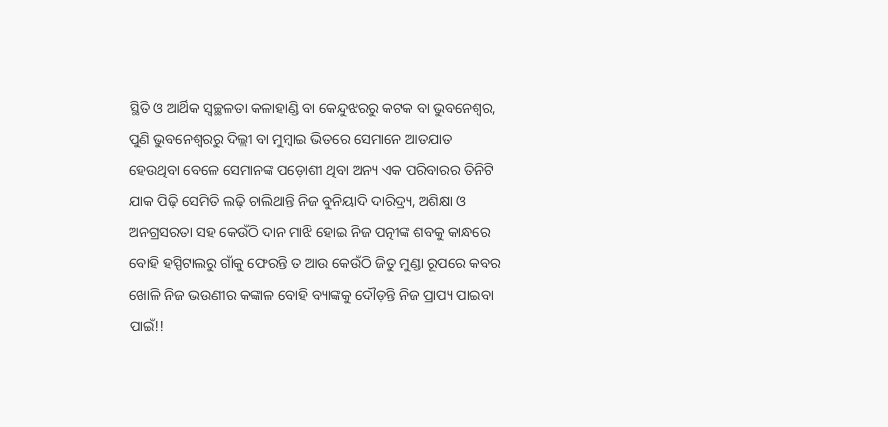ସ୍ଥିତି ଓ ଆର୍ଥିକ ସ୍ବଚ୍ଛଳତା କଳାହାଣ୍ଡି ବା କେନ୍ଦୁଝରରୁ କଟକ ବା ଭୁବନେଶ୍ୱର, ପୁଣି ଭୁବନେଶ୍ୱରରୁ ଦିଲ୍ଲୀ ବା ମୁମ୍ବାଇ ଭିତରେ ସେମାନେ ଆତଯାତ ହେଉଥିବା ବେଳେ ସେମାନଙ୍କ ପଡ଼ୋଶୀ ଥିବା ଅନ୍ୟ ଏକ ପରିବାରର ତିନିଟି ଯାକ ପିଢ଼ି ସେମିତି ଲଢ଼ି ଚାଲିଥାନ୍ତି ନିଜ ବୁନିୟାଦି ଦାରିଦ୍ର୍ୟ, ଅଶିକ୍ଷା ଓ ଅନଗ୍ରସରତା ସହ କେଉଁଠି ଦାନ ମାଝି ହୋଇ ନିଜ ପତ୍ନୀଙ୍କ ଶବକୁ କାନ୍ଧରେ ବୋହି ହସ୍ପିଟାଲରୁ ଗାଁକୁ ଫେରନ୍ତି ତ ଆଉ କେଉଁଠି ଜିତୁ ମୁଣ୍ଡା ରୂପରେ କବର ଖୋଳି ନିଜ ଭଉଣୀର କଙ୍କାଳ ବୋହି ବ୍ୟାଙ୍କକୁ ଦୌଡ଼ନ୍ତି ନିଜ ପ୍ରାପ୍ୟ ପାଇବା ପାଇଁ!!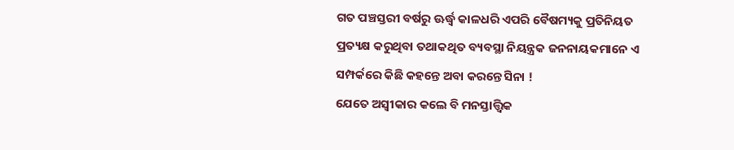ଗତ ପଞ୍ଚସ୍ତରୀ ବର୍ଷରୁ ଊର୍ଦ୍ଧ୍ୱ କାଳଧରି ଏପରି ବୈଷମ୍ୟକୁ ପ୍ରତିନିୟତ ପ୍ରତ୍ୟକ୍ଷ କରୁଥିବା ତଥାକଥିତ ବ୍ୟବସ୍ଥା ନିୟନ୍ତ୍ରକ ଜନନାୟକମାନେ ଏ ସମ୍ପର୍କରେ କିଛି କହନ୍ତେ ଅବା କରନ୍ତେ ସିନା !
ଯେତେ ଅସ୍ବୀକାର କଲେ ବି ମନସ୍ତାତ୍ତ୍ୱିକ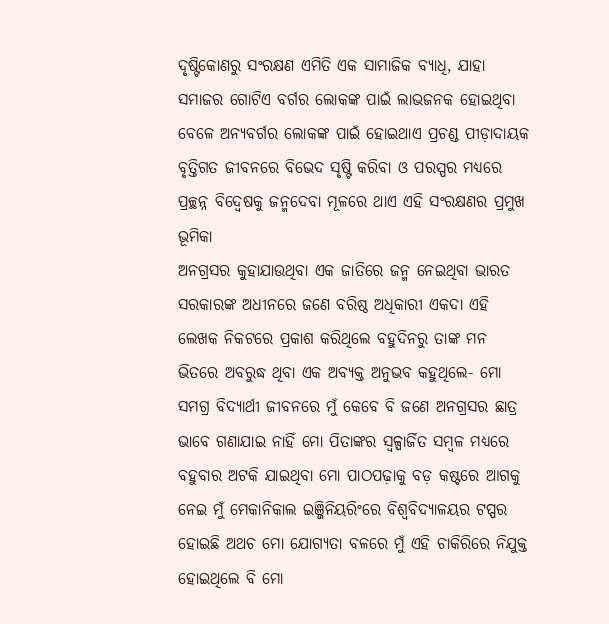ଦୃଷ୍ଟିକୋଣରୁ ସଂରକ୍ଷଣ ଏମିତି ଏକ ସାମାଜିକ ବ୍ୟାଧି, ଯାହା ସମାଜର ଗୋଟିଏ ବର୍ଗର ଲୋକଙ୍କ ପାଇଁ ଲାଭଜନକ ହୋଇଥିବା ବେଳେ ଅନ୍ୟବର୍ଗର ଲୋକଙ୍କ ପାଇଁ ହୋଇଥାଏ ପ୍ରଚଣ୍ଡ ପୀଡ଼ାଦାୟକ
ବୃତ୍ତିଗତ ଜୀବନରେ ବିଭେଦ ସୃଷ୍ଟି କରିବା ଓ ପରସ୍ପର ମଧ୍ୟରେ ପ୍ରଚ୍ଛନ୍ନ ବିଦ୍ୱେଷକୁ ଜନ୍ମଦେବା ମୂଳରେ ଥାଏ ଏହି ସଂରକ୍ଷଣର ପ୍ରମୁଖ ଭୂମିକା
ଅନଗ୍ରସର କୁହାଯାଉଥିବା ଏକ ଜାତିରେ ଜନ୍ମ ନେଇଥିବା ଭାରତ ସରକାରଙ୍କ ଅଧୀନରେ ଜଣେ ବରିଷ୍ଠ ଅଧିକାରୀ ଏକଦା ଏହି ଲେଖକ ନିକଟରେ ପ୍ରକାଶ କରିଥିଲେ ବହୁଦିନରୁ ତାଙ୍କ ମନ ଭିତରେ ଅବରୁଦ୍ଧ ଥିବା ଏକ ଅବ୍ୟକ୍ତ ଅନୁଭବ କହୁଥିଲେ- ମୋ ସମଗ୍ର ବିଦ୍ୟାର୍ଥୀ ଜୀବନରେ ମୁଁ କେବେ ବି ଜଣେ ଅନଗ୍ରସର ଛାତ୍ର ଭାବେ ଗଣାଯାଇ ନାହିଁ ମୋ ପିତାଙ୍କର ସ୍ବଳ୍ପାର୍ଜିତ ସମ୍ବଳ ମଧ୍ୟରେ ବହୁବାର ଅଟକି ଯାଇଥିବା ମୋ ପାଠପଢ଼ାକୁ ବଡ଼ କଷ୍ଟରେ ଆଗକୁ ନେଇ ମୁଁ ମେକାନିକାଲ ଇଞ୍ଜିନିୟରିଂରେ ବିଶ୍ୱବିଦ୍ୟାଳୟର ଟପ୍ପର ହୋଇଛି ଅଥଚ ମୋ ଯୋଗ୍ୟତା ବଳରେ ମୁଁ ଏହି ଚାକିରିରେ ନିଯୁକ୍ତ ହୋଇଥିଲେ ବି ମୋ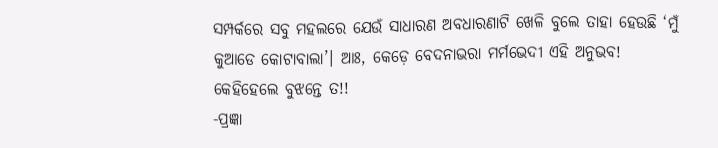ସମ୍ପର୍କରେ ସବୁ ମହଲରେ ଯେଉଁ ସାଧାରଣ ଅବଧାରଣାଟି ଖେଳି ବୁଲେ ତାହା ହେଉଛି ‘ମୁଁ କୁଆଡେ କୋଟାବାଲା’। ଆଃ, କେଡ଼େ ବେଦନାଭରା ମର୍ମଭେଦୀ ଏହି ଅନୁଭବ! କେହିହେଲେ ବୁଝନ୍ତେ ତ!!
-ପ୍ରଜ୍ଞା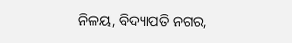ନିଳୟ, ବିଦ୍ୟାପତି ନଗର,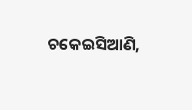ଚକେଇସିଆଣି,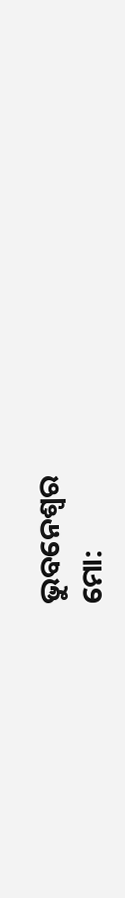ଭୁବନେଶ୍ୱର
ମୋ: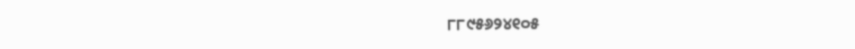୮୮୯୫୬୨୪୧୦୫